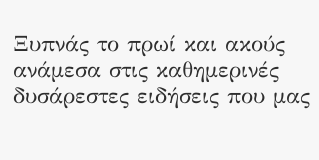Ξυπνάς το πρωί και ακούς ανάμεσα στις καθημερινές δυσάρεστες ειδήσεις που μας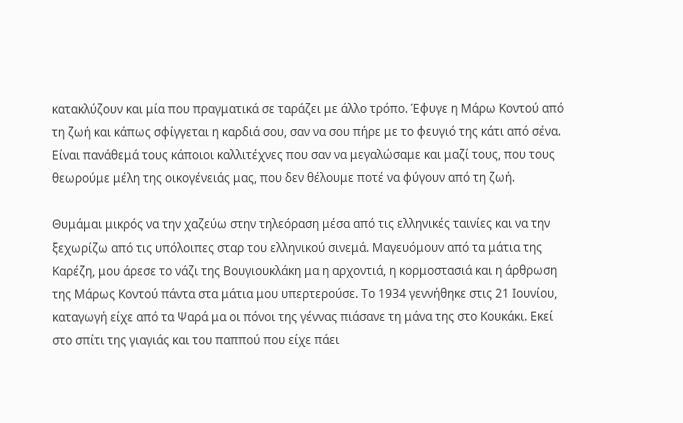κατακλύζουν και μία που πραγματικά σε ταράζει με άλλο τρόπο. Έφυγε η Μάρω Κοντού από τη ζωή και κάπως σφίγγεται η καρδιά σου, σαν να σου πήρε με το φευγιό της κάτι από σένα. Είναι πανάθεμά τους κάποιοι καλλιτέχνες που σαν να μεγαλώσαμε και μαζί τους, που τους θεωρούμε μέλη της οικογένειάς μας, που δεν θέλουμε ποτέ να φύγουν από τη ζωή.

Θυμάμαι μικρός να την χαζεύω στην τηλεόραση μέσα από τις ελληνικές ταινίες και να την ξεχωρίζω από τις υπόλοιπες σταρ του ελληνικού σινεμά. Μαγευόμουν από τα μάτια της Καρέζη, μου άρεσε το νάζι της Βουγιουκλάκη μα η αρχοντιά, η κορμοστασιά και η άρθρωση της Μάρως Κοντού πάντα στα μάτια μου υπερτερούσε. Το 1934 γεννήθηκε στις 21 Ιουνίου, καταγωγή είχε από τα Ψαρά μα οι πόνοι της γέννας πιάσανε τη μάνα της στο Κουκάκι. Εκεί στο σπίτι της γιαγιάς και του παππού που είχε πάει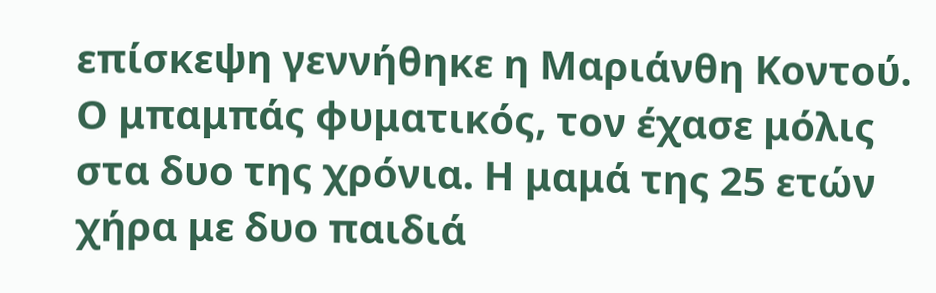επίσκεψη γεννήθηκε η Μαριάνθη Κοντού. Ο μπαμπάς φυματικός, τον έχασε μόλις στα δυο της χρόνια. Η μαμά της 25 ετών χήρα με δυο παιδιά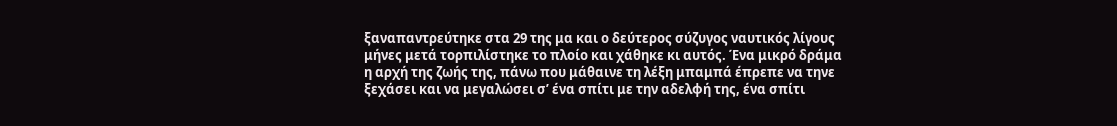ξαναπαντρεύτηκε στα 29 της μα και ο δεύτερος σύζυγος ναυτικός λίγους μήνες μετά τορπιλίστηκε το πλοίο και χάθηκε κι αυτός. Ένα μικρό δράμα η αρχή της ζωής της, πάνω που μάθαινε τη λέξη μπαμπά έπρεπε να τηνε ξεχάσει και να μεγαλώσει σ’ ένα σπίτι με την αδελφή της, ένα σπίτι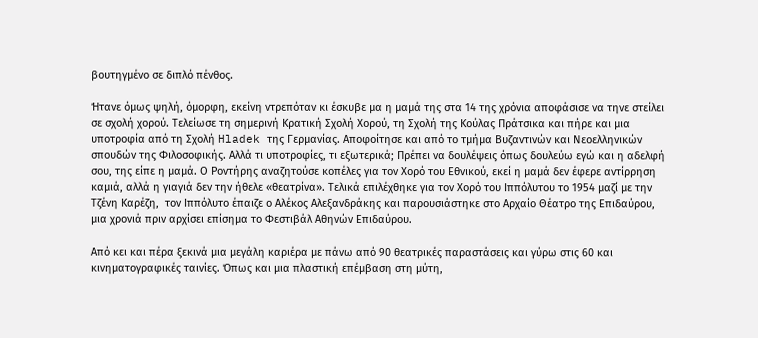βουτηγμένο σε διπλό πένθος.

Ήτανε όμως ψηλή, όμορφη, εκείνη ντρεπόταν κι έσκυβε μα η μαμά της στα 14 της χρόνια αποφάσισε να τηνε στείλει σε σχολή χορού. Τελείωσε τη σημερινή Κρατική Σχολή Χορού, τη Σχολή της Κούλας Πράτσικα και πήρε και μια υποτροφία από τη Σχολή Hladek της Γερμανίας. Αποφοίτησε και από το τμήμα Βυζαντινών και Νεοελληνικών σπουδών της Φιλοσοφικής. Αλλά τι υποτροφίες, τι εξωτερικά; Πρέπει να δουλέψεις όπως δουλεύω εγώ και η αδελφή σου, της είπε η μαμά. Ο Ροντήρης αναζητούσε κοπέλες για τον Χορό του Εθνικού, εκεί η μαμά δεν έφερε αντίρρηση καμιά, αλλά η γιαγιά δεν την ήθελε «θεατρίνα». Τελικά επιλέχθηκε για τον Χορό του Ιππόλυτου το 1954 μαζί με την Τζένη Καρέζη,  τον Ιππόλυτο έπαιζε ο Αλέκος Αλεξανδράκης και παρουσιάστηκε στο Αρχαίο Θέατρο της Επιδαύρου, μια χρονιά πριν αρχίσει επίσημα το Φεστιβάλ Αθηνών Επιδαύρου.

Από κει και πέρα ξεκινά μια μεγάλη καριέρα με πάνω από 90 θεατρικές παραστάσεις και γύρω στις 60 και κινηματογραφικές ταινίες. Όπως και μια πλαστική επέμβαση στη μύτη,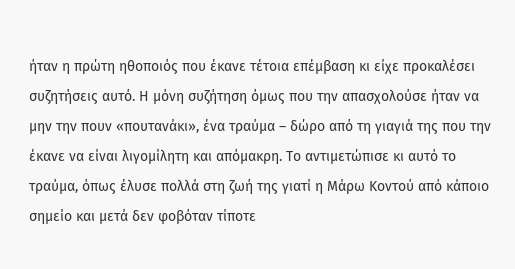ήταν η πρώτη ηθοποιός που έκανε τέτοια επέμβαση κι είχε προκαλέσει συζητήσεις αυτό. Η μόνη συζήτηση όμως που την απασχολούσε ήταν να μην την πουν «πουτανάκι», ένα τραύμα – δώρο από τη γιαγιά της που την έκανε να είναι λιγομίλητη και απόμακρη. Το αντιμετώπισε κι αυτό το τραύμα, όπως έλυσε πολλά στη ζωή της γιατί η Μάρω Κοντού από κάποιο σημείο και μετά δεν φοβόταν τίποτε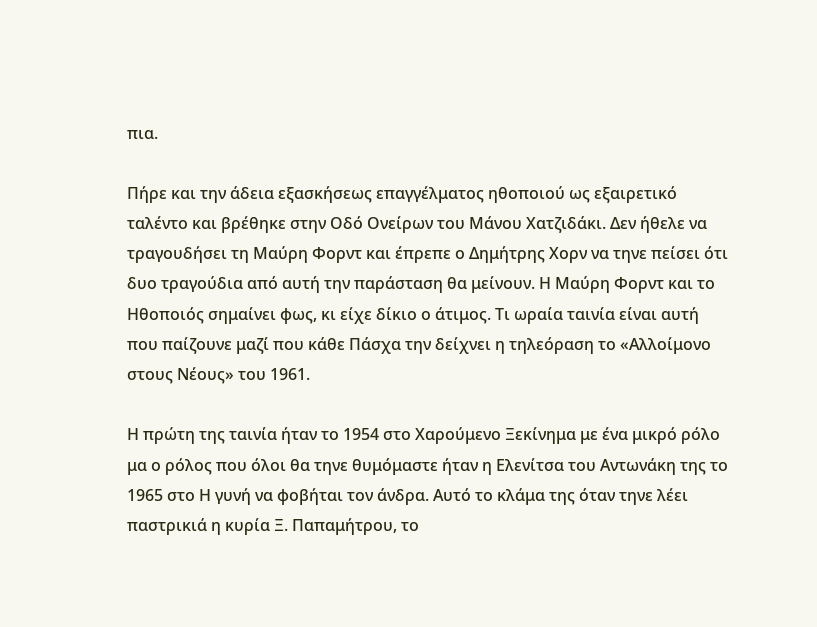πια.

Πήρε και την άδεια εξασκήσεως επαγγέλματος ηθοποιού ως εξαιρετικό ταλέντο και βρέθηκε στην Οδό Ονείρων του Μάνου Χατζιδάκι. Δεν ήθελε να τραγουδήσει τη Μαύρη Φορντ και έπρεπε ο Δημήτρης Χορν να τηνε πείσει ότι δυο τραγούδια από αυτή την παράσταση θα μείνουν. Η Μαύρη Φορντ και το Ηθοποιός σημαίνει φως, κι είχε δίκιο ο άτιμος. Τι ωραία ταινία είναι αυτή που παίζουνε μαζί που κάθε Πάσχα την δείχνει η τηλεόραση το «Αλλοίμονο στους Νέους» του 1961.

Η πρώτη της ταινία ήταν το 1954 στο Χαρούμενο Ξεκίνημα με ένα μικρό ρόλο μα ο ρόλος που όλοι θα τηνε θυμόμαστε ήταν η Ελενίτσα του Αντωνάκη της το 1965 στο Η γυνή να φοβήται τον άνδρα. Αυτό το κλάμα της όταν τηνε λέει παστρικιά η κυρία Ξ. Παπαμήτρου, το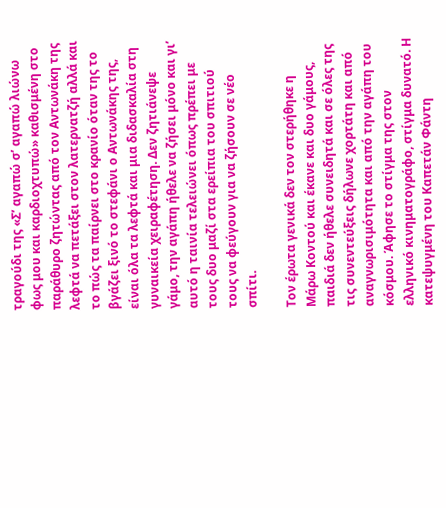τραγούδι της «Σ’ αγαπώ σ’ αγαπώ λιώνω φως μου και καρδιοχτυπώ» καθισμένη στο παράθυρο ζητώντας από τον Αντωνάκη της λεφτά να πετάξει στον λατερνατζή αλλά και το πώς τα παίρνει στο κρανίο όταν της το βγάζει ξινό το στεφάνι ο Αντωνάκης της, είναι όλα τα λεφτά και μια διδασκαλία στη γυναικεία χειραφέτηση. Δεν ζητιάνεψε γάμο, την αγάπη ήθελε να ζήσει μόνο και γι’ αυτό η ταινία τελειώνει όπως πρέπει με τους δυο μαζί στα ερείπια του σπιτιού τους να φεύγουν για να ζήσουν σε νέο σπίτι.

Τον έρωτα γενικά δεν τον στερήθηκε η Μάρω Κοντού και έκανε και δυο γάμους, παιδιά δεν ήθελε συνειδητά και σε όλες της τις συνεντεύξεις δήλωνε χορτάτη και από αναγνωρισιμότητα και από την αγάπη του κόσμου. Άφησε το στίγμα της στον ελληνικό κινηματογράφο, στίγμα δυνατό. Η κατεψυγμένη του Καπετάν Φάντη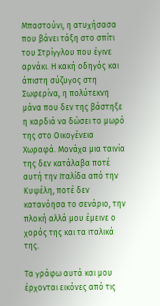Μπαστούνι, η ατυχήσασα που βάνει τάξη στο σπίτι του Στρίγγλου που έγινε αρνάκι. Η κακή οδηγός και άπιστη σύζυγος στη Σωφερίνα, η πολύτεκνη μάνα που δεν της βάστηξε η καρδιά να δώσει το μωρό της στο Οικογένεια Χωραφά. Μονάχα μια ταινία της δεν κατάλαβα ποτέ αυτή την Ιταλίδα από την Κυψέλη, ποτέ δεν κατανόησα το σενάριο, την πλοκή αλλά μου έμεινε ο χορός της και τα ιταλικά της.

Τα γράφω αυτά και μου έρχονται εικόνες από τις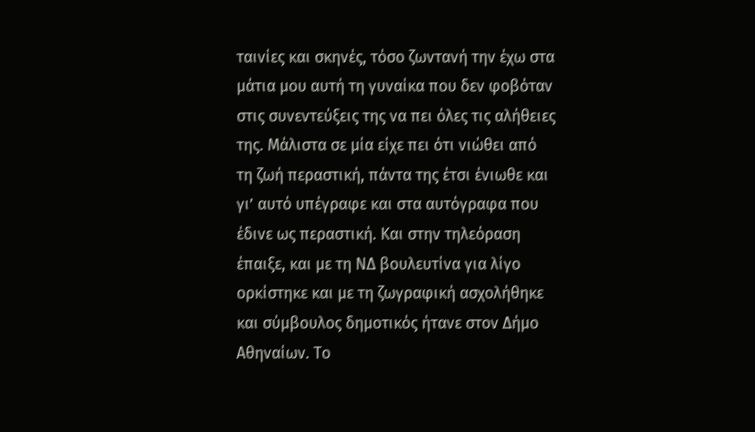ταινίες και σκηνές, τόσο ζωντανή την έχω στα μάτια μου αυτή τη γυναίκα που δεν φοβόταν στις συνεντεύξεις της να πει όλες τις αλήθειες της. Μάλιστα σε μία είχε πει ότι νιώθει από τη ζωή περαστική, πάντα της έτσι ένιωθε και γι’ αυτό υπέγραφε και στα αυτόγραφα που έδινε ως περαστική. Και στην τηλεόραση έπαιξε, και με τη ΝΔ βουλευτίνα για λίγο ορκίστηκε και με τη ζωγραφική ασχολήθηκε και σύμβουλος δημοτικός ήτανε στον Δήμο Αθηναίων. Το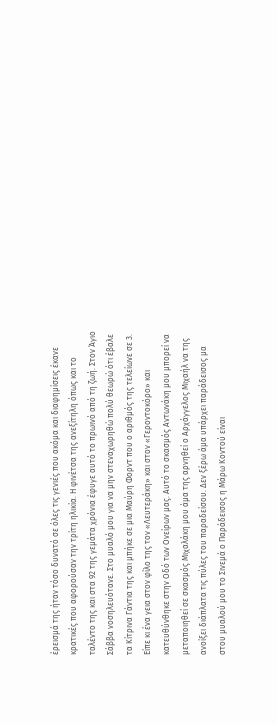έρεισμά της ήταν τόσο δυνατό σε όλες τις γενιές που ακόμα και διαφημίσεις έκανε κρατικές που αφορούσαν την τρίτη ηλικία. Η φινέτσα της ανεξίτηλη όπως και το ταλέντο της και στα 92 της γεμάτα χρόνια έφυγε αυτό το πρωινό από τη ζωή. Στον Άγιο Σάββα νοσηλευότανε. Στο μυαλό μου για να μην στεναχωρηθώ πολύ θεωρώ ότι έβαλε τα Κίτρινα Γάντια της και μπήκε σε μια Μαύρη Φορντ που ο αριθμός της τελείωνε σε 3. Είπε κι ένα γεια στον φίλο της τον «Λευτεράκη» και στον «Γεροντοκόρο» και κατευθύνθηκε στην Οδό των Ονείρων μας. Αυτό το σκασμός Αντωνάκη μου μπορεί να μεταποιηθεί σε σκασμός Μιχαλάκη μου άμα της αρνηθεί ο Αρχάγγελος Μιχαήλ να της ανοίξει διάπλατα τις πύλες του παραδείσου. Δεν ξέρω άμα υπάρχει παράδεισος μα στου μυαλού μου το Σινεμά ο Παράδεισος η Μάρω Κοντού είναι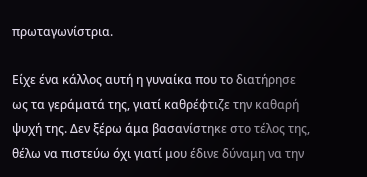πρωταγωνίστρια.

Είχε ένα κάλλος αυτή η γυναίκα που το διατήρησε ως τα γεράματά της, γιατί καθρέφτιζε την καθαρή ψυχή της. Δεν ξέρω άμα βασανίστηκε στο τέλος της, θέλω να πιστεύω όχι γιατί μου έδινε δύναμη να την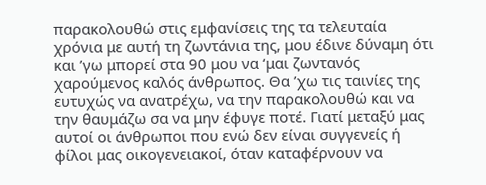παρακολουθώ στις εμφανίσεις της τα τελευταία χρόνια με αυτή τη ζωντάνια της, μου έδινε δύναμη ότι και ’γω μπορεί στα 90 μου να ‘μαι ζωντανός χαρούμενος καλός άνθρωπος. Θα ’χω τις ταινίες της ευτυχώς να ανατρέχω, να την παρακολουθώ και να την θαυμάζω σα να μην έφυγε ποτέ. Γιατί μεταξύ μας αυτοί οι άνθρωποι που ενώ δεν είναι συγγενείς ή φίλοι μας οικογενειακοί, όταν καταφέρνουν να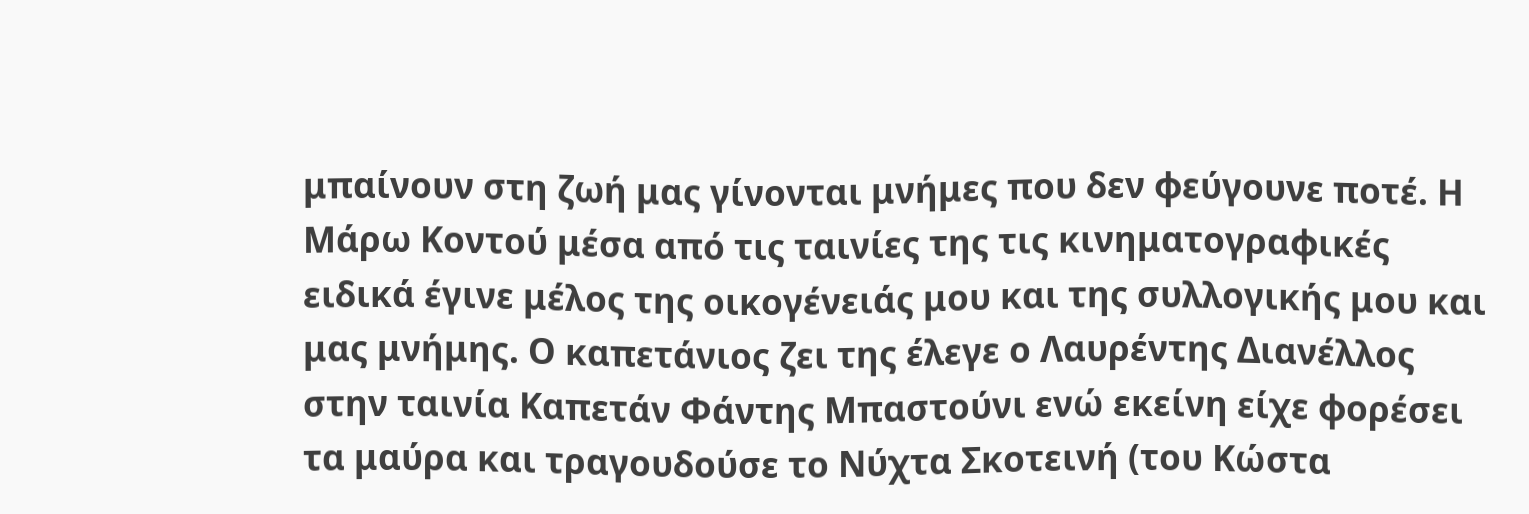μπαίνουν στη ζωή μας γίνονται μνήμες που δεν φεύγουνε ποτέ. Η Μάρω Κοντού μέσα από τις ταινίες της τις κινηματογραφικές ειδικά έγινε μέλος της οικογένειάς μου και της συλλογικής μου και μας μνήμης. Ο καπετάνιος ζει της έλεγε ο Λαυρέντης Διανέλλος στην ταινία Καπετάν Φάντης Μπαστούνι ενώ εκείνη είχε φορέσει τα μαύρα και τραγουδούσε το Νύχτα Σκοτεινή (του Κώστα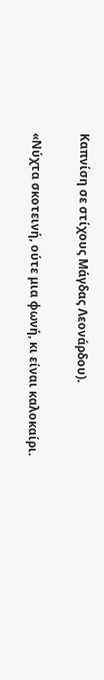Καπνίση σε στίχους Μάγδας Λεονάρδου).

«Νύχτα σκοτεινή, ούτε μια φωνή, κι είναι καλοκαίρι.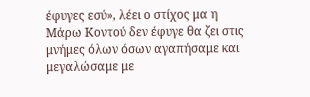έφυγες εσύ», λέει ο στίχος μα η Μάρω Κοντού δεν έφυγε θα ζει στις μνήμες όλων όσων αγαπήσαμε και μεγαλώσαμε με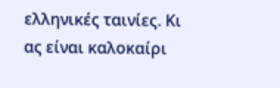ελληνικές ταινίες. Κι ας είναι καλοκαίρι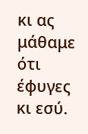κι ας μάθαμε ότι έφυγες κι εσύ.